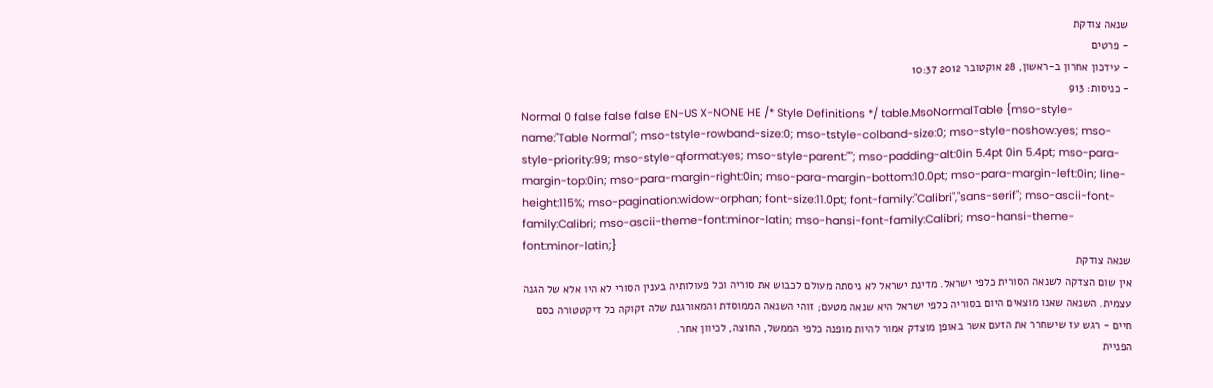שנאה צודקת
- פרטים
- עידכון אחרון ב-ראשון, 28 אוקטובר 2012 10:37
- כניסות: 913
Normal 0 false false false EN-US X-NONE HE /* Style Definitions */ table.MsoNormalTable {mso-style-name:"Table Normal"; mso-tstyle-rowband-size:0; mso-tstyle-colband-size:0; mso-style-noshow:yes; mso-style-priority:99; mso-style-qformat:yes; mso-style-parent:""; mso-padding-alt:0in 5.4pt 0in 5.4pt; mso-para-margin-top:0in; mso-para-margin-right:0in; mso-para-margin-bottom:10.0pt; mso-para-margin-left:0in; line-height:115%; mso-pagination:widow-orphan; font-size:11.0pt; font-family:"Calibri","sans-serif"; mso-ascii-font-family:Calibri; mso-ascii-theme-font:minor-latin; mso-hansi-font-family:Calibri; mso-hansi-theme-font:minor-latin;}
שנאה צודקת
אין שום הצדקה לשנאה הסורית כלפי ישראל. מדינת ישראל לא ניסתה מעולם לכבוש את סוריה וכל פעולותיה בענין הסורי לא היו אלא של הגנה עצמית. השנאה שאנו מוצאים היום בסוריה כלפי ישראל היא שנאה מטעם; זוהי השנאה הממוסדת והמאורגנת שלה זקוקה כל דיקטטורה כסם חיים - רגש עז שישחרר את הזעם אשר באופן מוצדק אמור להיות מופנה כלפי הממשל, החוצה, לכיוון אחר.
הפניית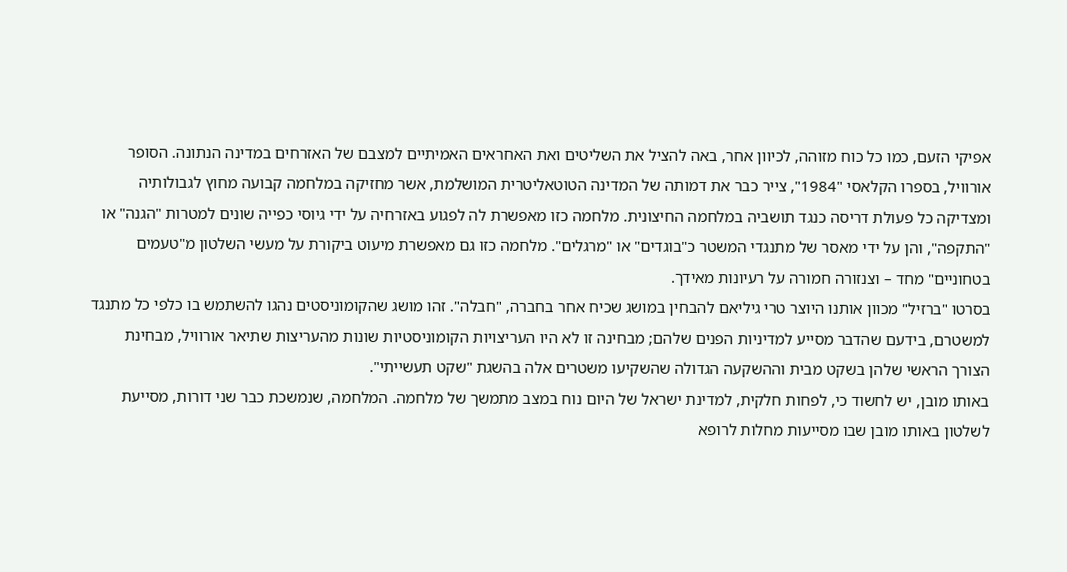אפיקי הזעם, כמו כל כוח מזוהה, לכיוון אחר, באה להציל את השליטים ואת האחראים האמיתיים למצבם של האזרחים במדינה הנתונה. הסופר אורוויל, בספרו הקלאסי "1984", צייר כבר את דמותה של המדינה הטוטאליטרית המושלמת, אשר מחזיקה במלחמה קבועה מחוץ לגבולותיה ומצדיקה כל פעולת דריסה כנגד תושביה במלחמה החיצונית. מלחמה כזו מאפשרת לה לפגוע באזרחיה על ידי גיוסי כפייה שונים למטרות "הגנה" או "התקפה", והן על ידי מאסר של מתנגדי המשטר כ"בוגדים" או "מרגלים". מלחמה כזו גם מאפשרת מיעוט ביקורת על מעשי השלטון מ"טעמים בטחוניים" מחד – וצנזורה חמורה על רעיונות מאידך.
בסרטו "ברזיל" מכוון אותנו היוצר טרי גיליאם להבחין במושג שכיח אחר בחברה, "חבלה". זהו מושג שהקומוניסטים נהגו להשתמש בו כלפי כל מתנגד למשטרם, בידעם שהדבר מסייע למדיניות הפנים שלהם; מבחינה זו לא היו העריצויות הקומוניסטיות שונות מהעריצות שתיאר אורוויל, מבחינת הצורך הראשי שלהן בשקט מבית וההשקעה הגדולה שהשקיעו משטרים אלה בהשגת "שקט תעשייתי".
באותו מובן, יש לחשוד כי, לפחות חלקית, למדינת ישראל של היום נוח במצב מתמשך של מלחמה. המלחמה, שנמשכת כבר שני דורות, מסייעת לשלטון באותו מובן שבו מסייעות מחלות לרופא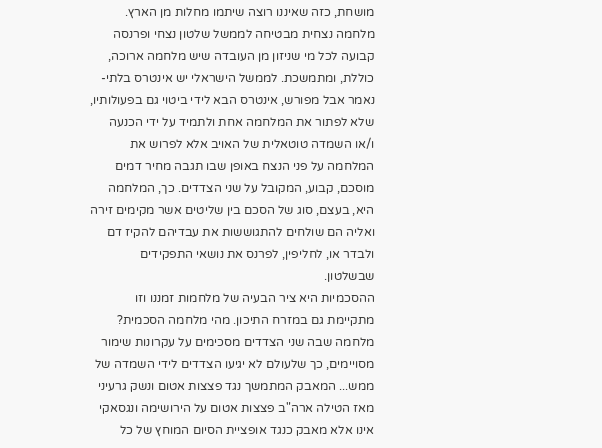מושחת, כזה שאיננו רוצה שיתמו מחלות מן הארץ. מלחמה נצחית מבטיחה לממשל שלטון נצחי ופרנסה קבועה לכל מי שניזון מן העובדה שיש מלחמה ארוכה, כוללת, ומתמשכת. לממשל הישראלי יש אינטרס בלתי-נאמר אבל מפורש, אינטרס הבא לידי ביטוי גם בפעולותיו, שלא לפתור את המלחמה אחת ולתמיד על ידי הכנעה ו/או השמדה טוטאלית של האויב אלא לפרוש את המלחמה על פני הנצח באופן שבו תגבה מחיר דמים מוסכם, קבוע, המקובל על שני הצדדים. כך, המלחמה היא, בעצם, סוג של הסכם בין שליטים אשר מקימים זירה ואליה הם שולחים להתגוששות את עבדיהם להקיז דם ולבדר או, לחליפין, לפרנס את נושאי התפקידים שבשלטון.
ההסכמיות היא ציר הבעיה של מלחמות זמננו וזו מתקיימת גם במזרח התיכון. מהי מלחמה הסכמית? מלחמה שבה שני הצדדים מסכימים על עקרונות שימור מסויימים, כך שלעולם לא יגיעו הצדדים לידי השמדה של ממש... המאבק המתמשך נגד פצצות אטום ונשק גרעיני מאז הטילה ארה"ב פצצות אטום על הירושימה ונגסאקי אינו אלא מאבק כנגד אופציית הסיום המוחץ של כל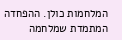המלחמות כולן. ההפחדה המתמדת שמלחמה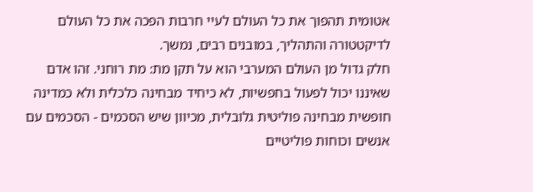אטומית תהפוך את כל העולם לעיי חרבות הפכה את כל העולם לדיקטטורה והתהליך, במובנים רבים, נמשך.
חלק גדול מן העולם המערבי הוא על תקן מת: מת רוחני. זהו אדם שאיננו יכול לפעול בחפשיות, לא כיחיד מבחינה כלכלית ולא כמדינה חופשית מבחינה פוליטית גלובלית, מכיוון שיש הסכמים - הסכמים עם אנשים וכוחות פוליטיים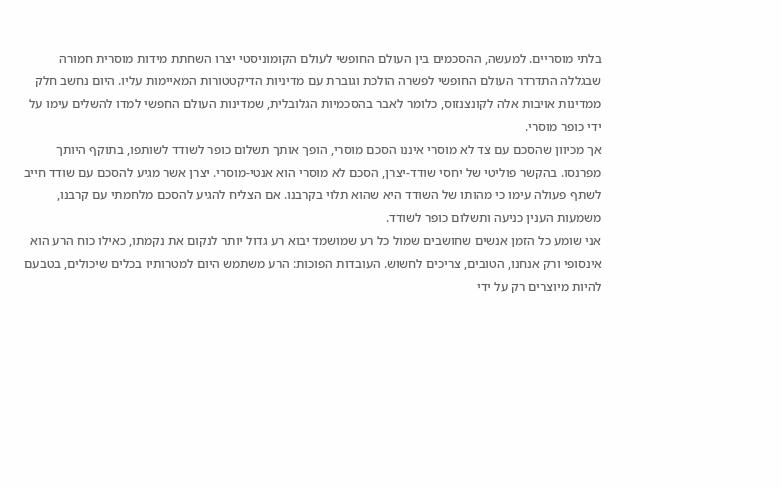בלתי מוסריים. למעשה, ההסכמים בין העולם החופשי לעולם הקומוניסטי יצרו השחתת מידות מוסרית חמורה שבגללה התדרדר העולם החופשי לפשרה הולכת וגוברת עם מדיניות הדיקטטורות המאיימות עליו. היום נחשב חלק ממדינות אויבות אלה לקונצנזוס, כלומר לאבר בהסכמיות הגלובלית, שמדינות העולם החפשי למדו להשלים עימו על ידי כופר מוסרי.
אך מכיוון שהסכם עם צד לא מוסרי איננו הסכם מוסרי, הופך אותך תשלום כופר לשודד לשותפו, בתוקף היותך מפרנסו. בהקשר פוליטי של יחסי שודד-יצרן, הסכם לא מוסרי הוא אנטי-מוסרי. יצרן אשר מגיע להסכם עם שודד חייב לשתף פעולה עימו כי מהותו של השודד היא שהוא תלוי בקרבנו. אם הצליח להגיע להסכם מלחמתי עם קרבנו, משמעות הענין כניעה ותשלום כופר לשודד.
אני שומע כל הזמן אנשים שחושבים שמול כל רע שמושמד יבוא רע גדול יותר לנקום את נקמתו, כאילו כוח הרע הוא אינסופי ורק אנחנו, הטובים, צריכים לחשוש. העובדות הפוכות: הרע משתמש היום למטרותיו בכלים שיכולים, בטבעם להיות מיוצרים רק על ידי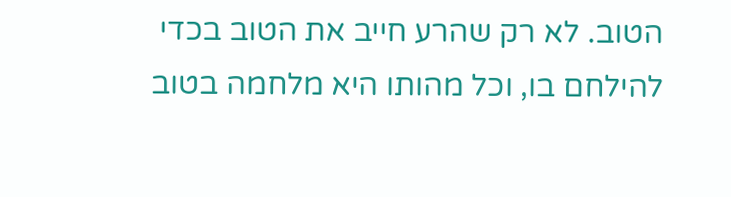הטוב. לא רק שהרע חייב את הטוב בכדי להילחם בו, וכל מהותו היא מלחמה בטוב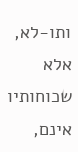ותו-לא, אלא שכוחותיו אינם,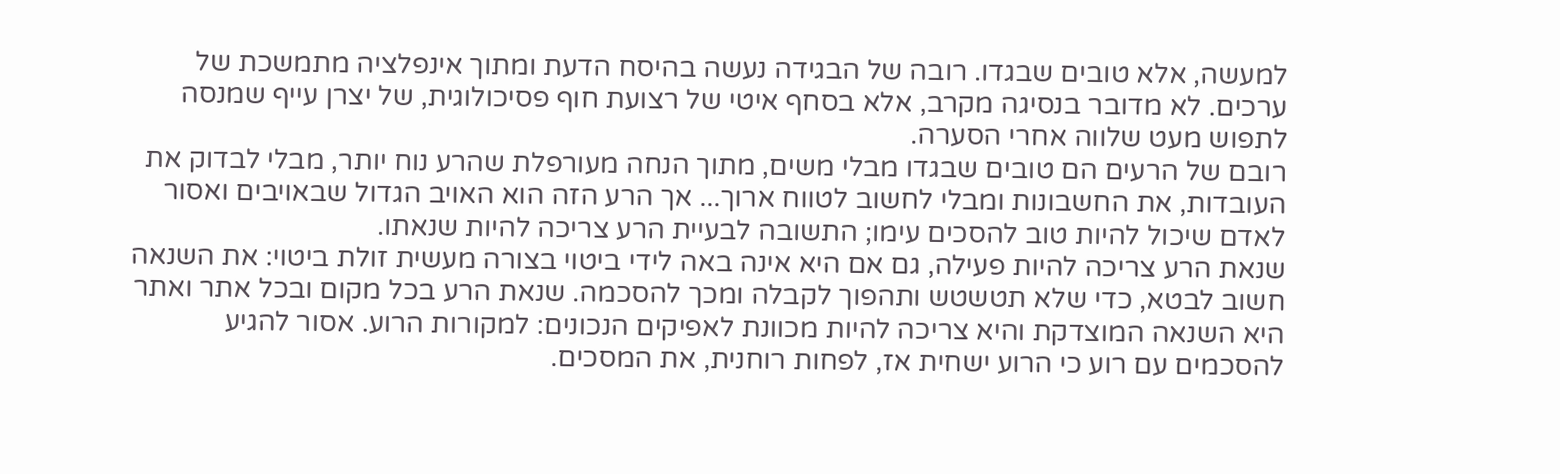למעשה, אלא טובים שבגדו. רובה של הבגידה נעשה בהיסח הדעת ומתוך אינפלציה מתמשכת של ערכים. לא מדובר בנסיגה מקרב, אלא בסחף איטי של רצועת חוף פסיכולוגית, של יצרן עייף שמנסה לתפוש מעט שלווה אחרי הסערה.
רובם של הרעים הם טובים שבגדו מבלי משים, מתוך הנחה מעורפלת שהרע נוח יותר, מבלי לבדוק את העובדות, את החשבונות ומבלי לחשוב לטווח ארוך... אך הרע הזה הוא האויב הגדול שבאויבים ואסור לאדם שיכול להיות טוב להסכים עימו; התשובה לבעיית הרע צריכה להיות שנאתו.
שנאת הרע צריכה להיות פעילה, גם אם היא אינה באה לידי ביטוי בצורה מעשית זולת ביטוי: את השנאה חשוב לבטא, כדי שלא תטשטש ותהפוך לקבלה ומכך להסכמה. שנאת הרע בכל מקום ובכל אתר ואתר היא השנאה המוצדקת והיא צריכה להיות מכוונת לאפיקים הנכונים: למקורות הרוע. אסור להגיע להסכמים עם רוע כי הרוע ישחית אז, לפחות רוחנית, את המסכים.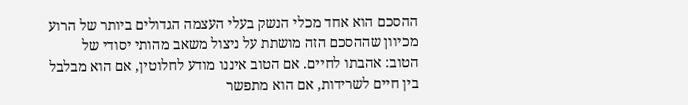ההסכם הוא אחד מכלי הנשק בעלי העצמה הגדולים ביותר של הרוע מכיוון שההסכם הזה מושתת על ניצול משאב מהותי יסודי של הטוב: אהבתו לחיים. אם הטוב איננו מודע לחלוטין, אם הוא מבלבל בין חיים לשרידות, אם הוא מתפשר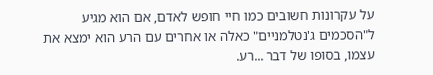על עקרונות חשובים כמו חיי חופש לאדם, אם הוא מגיע ל"הסכמים ג'נטלמניים" כאלה או אחרים עם הרע הוא ימצא את עצמו, בסופו של דבר ...רע.